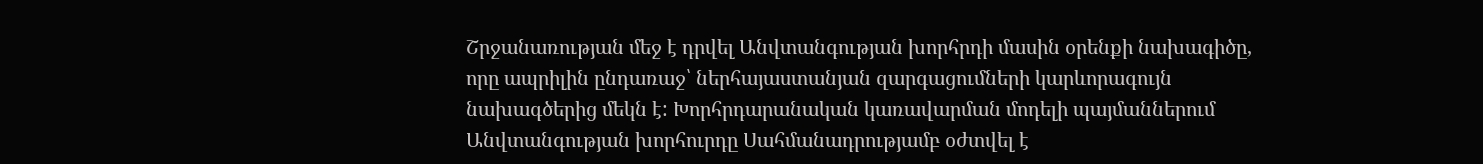Շրջանառության մեջ է դրվել Անվտանգության խորհրդի մասին օրենքի նախագիծը, որը ապրիլին ընդառաջ՝ ներհայաստանյան զարգացումների կարևորագույն նախագծերից մեկն է: Խորհրդարանական կառավարման մոդելի պայմաններում Անվտանգության խորհուրդը Սահմանադրությամբ օժտվել է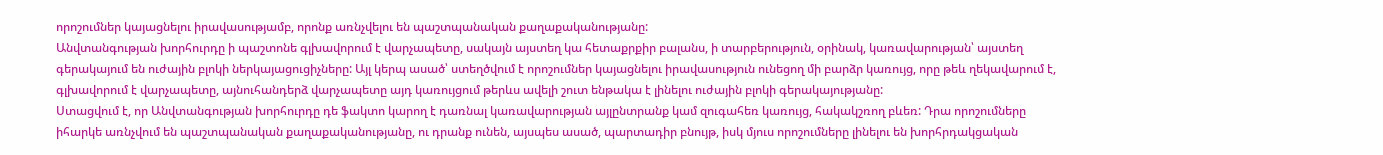որոշումներ կայացնելու իրավասությամբ, որոնք առնչվելու են պաշտպանական քաղաքականությանը:
Անվտանգության խորհուրդը ի պաշտոնե գլխավորում է վարչապետը, սակայն այստեղ կա հետաքրքիր բալանս, ի տարբերություն, օրինակ, կառավարության՝ այստեղ գերակայում են ուժային բլոկի ներկայացուցիչները: Այլ կերպ ասած՝ ստեղծվում է որոշումներ կայացնելու իրավասություն ունեցող մի բարձր կառույց, որը թեև ղեկավարում է, գլխավորում է վարչապետը, այնուհանդերձ վարչապետը այդ կառույցում թերևս ավելի շուտ ենթակա է լինելու ուժային բլոկի գերակայությանը:
Ստացվում է, որ Անվտանգության խորհուրդը դե ֆակտո կարող է դառնալ կառավարության այլընտրանք կամ զուգահեռ կառույց, հակակշռող բևեռ: Դրա որոշումները իհարկե առնչվում են պաշտպանական քաղաքականությանը, ու դրանք ունեն, այսպես ասած, պարտադիր բնույթ, իսկ մյուս որոշումները լինելու են խորհրդակցական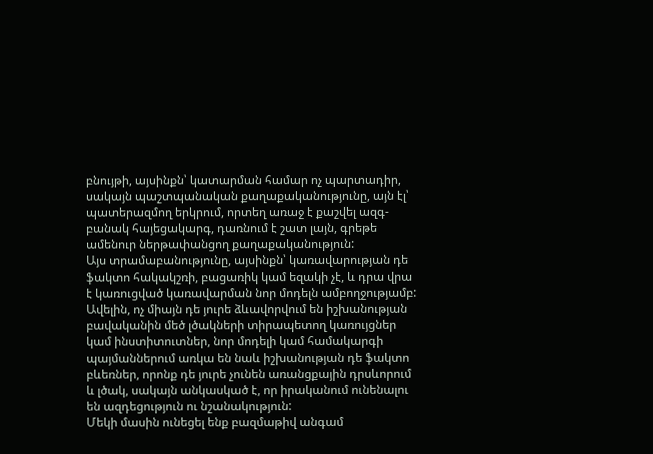բնույթի, այսինքն՝ կատարման համար ոչ պարտադիր, սակայն պաշտպանական քաղաքականությունը, այն էլ՝ պատերազմող երկրում, որտեղ առաջ է քաշվել ազգ-բանակ հայեցակարգ, դառնում է շատ լայն, գրեթե ամենուր ներթափանցող քաղաքականություն:
Այս տրամաբանությունը, այսինքն՝ կառավարության դե ֆակտո հակակշռի, բացառիկ կամ եզակի չէ, և դրա վրա է կառուցված կառավարման նոր մոդելն ամբողջությամբ: Ավելին, ոչ միայն դե յուրե ձևավորվում են իշխանության բավականին մեծ լծակների տիրապետող կառույցներ կամ ինստիտուտներ, նոր մոդելի կամ համակարգի պայմաններում առկա են նաև իշխանության դե ֆակտո բևեռներ, որոնք դե յուրե չունեն առանցքային դրսևորում և լծակ, սակայն անկասկած է, որ իրականում ունենալու են ազդեցություն ու նշանակություն:
Մեկի մասին ունեցել ենք բազմաթիվ անգամ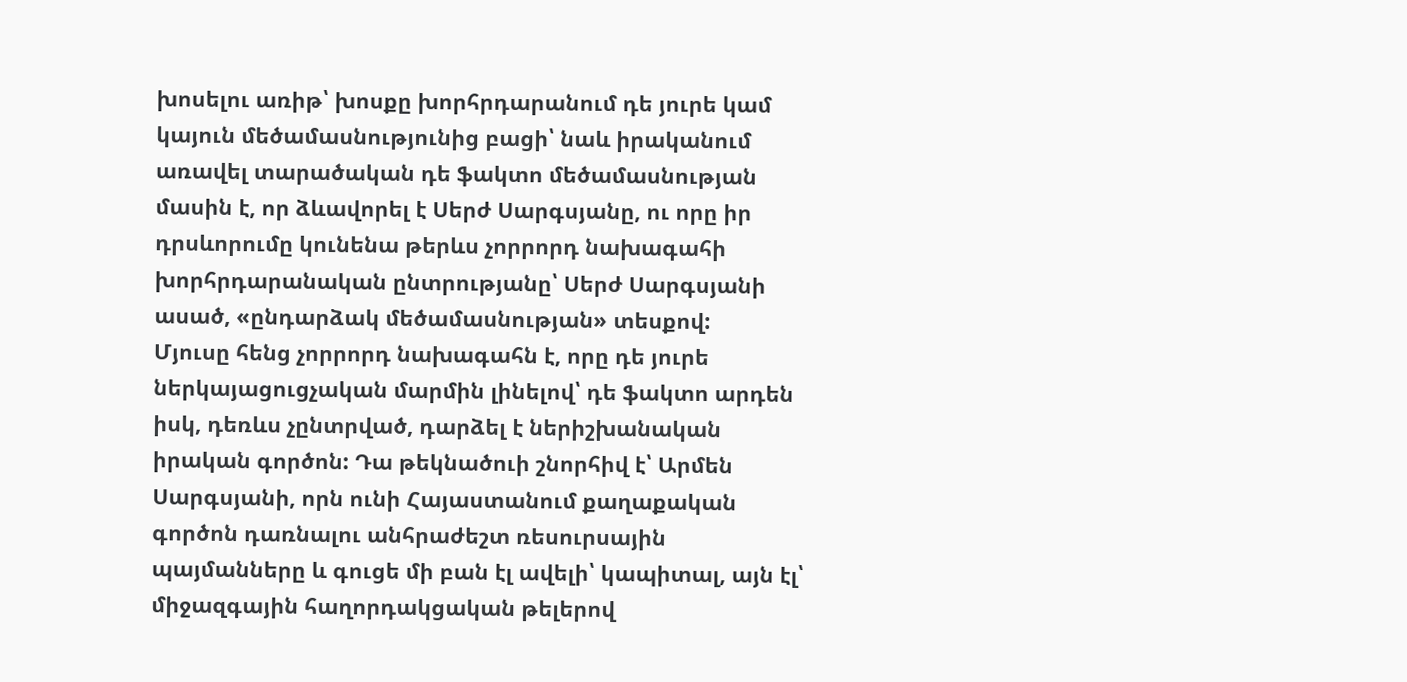խոսելու առիթ՝ խոսքը խորհրդարանում դե յուրե կամ կայուն մեծամասնությունից բացի՝ նաև իրականում առավել տարածական դե ֆակտո մեծամասնության մասին է, որ ձևավորել է Սերժ Սարգսյանը, ու որը իր դրսևորումը կունենա թերևս չորրորդ նախագահի խորհրդարանական ընտրությանը՝ Սերժ Սարգսյանի ասած, «ընդարձակ մեծամասնության» տեսքով:
Մյուսը հենց չորրորդ նախագահն է, որը դե յուրե ներկայացուցչական մարմին լինելով՝ դե ֆակտո արդեն իսկ, դեռևս չընտրված, դարձել է ներիշխանական իրական գործոն: Դա թեկնածուի շնորհիվ է՝ Արմեն Սարգսյանի, որն ունի Հայաստանում քաղաքական գործոն դառնալու անհրաժեշտ ռեսուրսային պայմանները և գուցե մի բան էլ ավելի՝ կապիտալ, այն էլ՝ միջազգային հաղորդակցական թելերով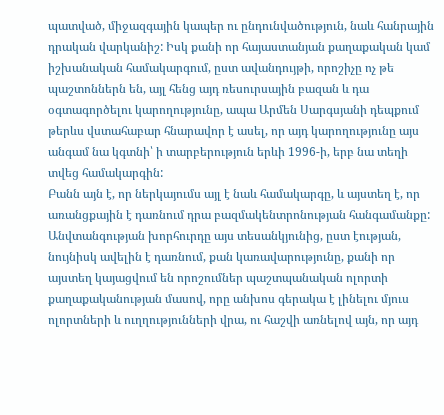պատված, միջազգային կապեր ու ընդունվածություն, նաև հանրային դրական վարկանիշ: Իսկ քանի որ հայաստանյան քաղաքական կամ իշխանական համակարգում, ըստ ավանդույթի, որոշիչը ոչ թե պաշտոններն են, այլ հենց այդ ռեսուրսային բազան և դա օգտագործելու կարողությունը, ապա Արմեն Սարգսյանի դեպքում թերևս վստահաբար հնարավոր է ասել, որ այդ կարողությունը այս անգամ նա կգտնի՝ ի տարբերություն երևի 1996-ի, երբ նա տեղի տվեց համակարգին:
Բանն այն է, որ ներկայումս այլ է նաև համակարգը, և այստեղ է, որ առանցքային է դառնում դրա բազմակենտրոնության հանգամանքը: Անվտանգության խորհուրդը այս տեսանկյունից, ըստ էության, նույնիսկ ավելին է դառնում, քան կառավարությունը, քանի որ այստեղ կայացվում են որոշումներ պաշտպանական ոլորտի քաղաքականության մասով, որը անխոս գերակա է լինելու մյուս ոլորտների և ուղղությունների վրա, ու հաշվի առնելով այն, որ այդ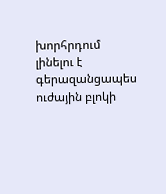խորհրդում լինելու է գերազանցապես ուժային բլոկի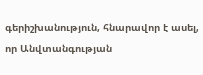գերիշխանություն, հնարավոր է ասել, որ Անվտանգության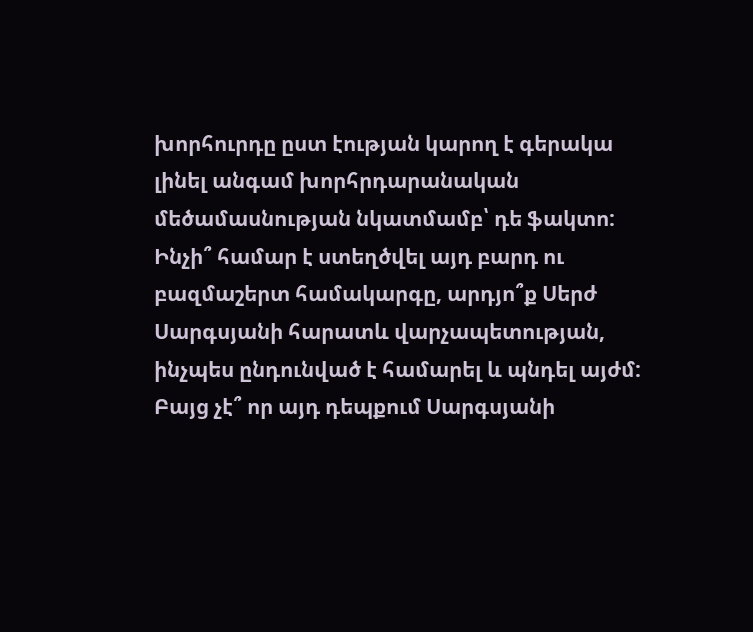խորհուրդը ըստ էության կարող է գերակա լինել անգամ խորհրդարանական մեծամասնության նկատմամբ՝ դե ֆակտո:
Ինչի՞ համար է ստեղծվել այդ բարդ ու բազմաշերտ համակարգը, արդյո՞ք Սերժ Սարգսյանի հարատև վարչապետության, ինչպես ընդունված է համարել և պնդել այժմ: Բայց չէ՞ որ այդ դեպքում Սարգսյանի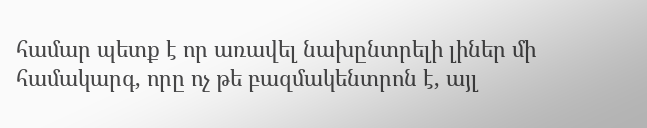համար պետք է որ առավել նախընտրելի լիներ մի համակարգ, որը ոչ թե բազմակենտրոն է, այլ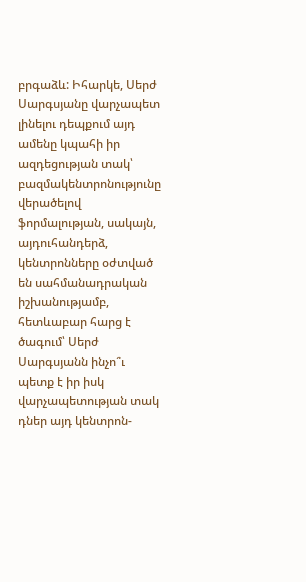բրգաձև: Իհարկե, Սերժ Սարգսյանը վարչապետ լինելու դեպքում այդ ամենը կպահի իր ազդեցության տակ՝ բազմակենտրոնությունը վերածելով ֆորմալության, սակայն, այդուհանդերձ, կենտրոնները օժտված են սահմանադրական իշխանությամբ, հետևաբար հարց է ծագում՝ Սերժ Սարգսյանն ինչո՞ւ պետք է իր իսկ վարչապետության տակ դներ այդ կենտրոն-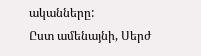ականները:
Ըստ ամենայնի, Սերժ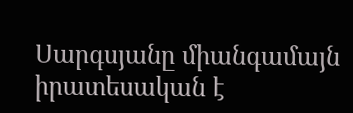Սարգսյանը միանգամայն իրատեսական է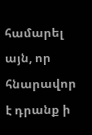համարել այն, որ հնարավոր է դրանք ի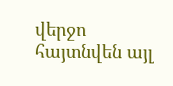վերջո հայտնվեն այլ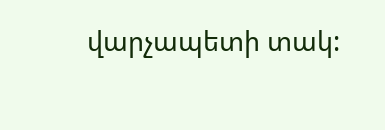վարչապետի տակ: